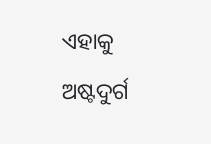ଏହାକୁ ଅଷ୍ଟଦୁର୍ଗ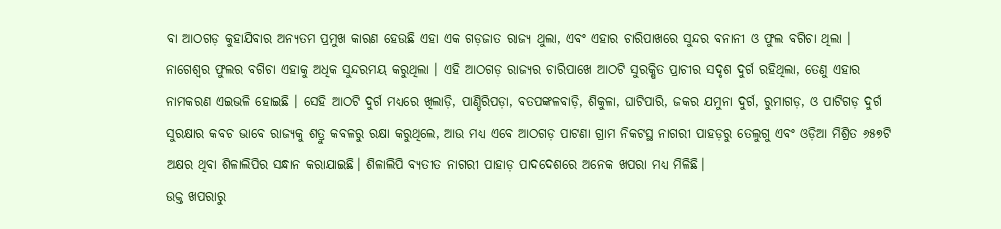ବା ଆଠଗଡ଼ କୁହାଯିବାର ଅନ୍ୟତମ ପ୍ରମୁଖ କାରଣ ହେଉଛି ଏହା ଏକ ଗଡ଼ଜାତ ରାଜ୍ୟ ଥୁଲା, ଏବଂ ଏହାର ଚାରିପାଖରେ ସୁନ୍ଦର ବନାନୀ ଓ ଫୁଲ ବଗିଚା ଥିଲା । ନାଗେଶ୍ଵର ଫୁଲର ବଗିଚା ଏହାକୁ ଅଧିକ ସୁନ୍ଦରମୟ କରୁଥିଲା । ଏହି ଆଠଗଡ଼ ରାଜ୍ୟର ଚାରିପାଖେ ଆଠଟି ସୁରକ୍ଷିତ ପ୍ରାଚୀର ସଦୃଶ ଦୁର୍ଗ ରହିଥିଲା, ତେଣୁ ଏହାର ନାମକରଣ ଏଇଭଳି ହୋଇଛି । ସେହି ଆଠଟି ଦୁର୍ଗ ମଧ୍ୟରେ ଖିଲାଡ଼ି, ପାଣ୍ଡିରିପଡ଼ା, ବତପଙ୍କଳବାଡ଼ି, ଶିକୁଳା, ଘାଟିପାରି, ଜକର ଯମୁନା ଦୁର୍ଗ, ରୁମାଗଡ଼, ଓ ପାଟିଗଡ଼ ଦୁର୍ଗ ସୁରକ୍ଷାର କବଚ ଭାବେ ରାଜ୍ୟକୁ ଶତ୍ରୁ କବଳରୁ ରକ୍ଷା କରୁଥିଲେ, ଆଉ ମଧ୍ଯ ଏବେ ଆଠଗଡ଼ ପାଟଣା ଗ୍ରାମ ନିକଟସ୍ଥ ନାଗରୀ ପାହଡ଼ରୁ ତେଲୁଗୁ ଏବଂ ଓଡ଼ିଆ ମିଶ୍ରିତ ୬୫୭ଟି ଅକ୍ଷର ଥିବା ଶିଳାଲିପିର ସନ୍ଧାନ କରାଯାଇଛି। ଶିଳାଲିପି ବ୍ୟତୀତ ନାଗରୀ ପାହାଡ଼ ପାଦଦେଶରେ ଅନେକ ଖପରା ମଧ୍ୟ ମିଳିଛି।
ଉକ୍ତ ଖପରାରୁ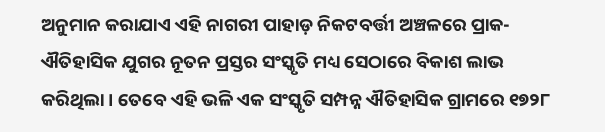ଅନୁମାନ କରାଯାଏ ଏହି ନାଗରୀ ପାହାଡ଼ ନିକଟବର୍ତ୍ତୀ ଅଞ୍ଚଳରେ ପ୍ରାକ-ଐତିହାସିକ ଯୁଗର ନୂତନ ପ୍ରସ୍ତର ସଂସ୍କୃତି ମଧ୍ୟ ସେଠାରେ ବିକାଶ ଲାଭ କରିଥିଲା । ତେବେ ଏହି ଭଳି ଏକ ସଂସ୍କୃତି ସମ୍ପନ୍ନ ଐତିହାସିକ ଗ୍ରାମରେ ୧୭୨୮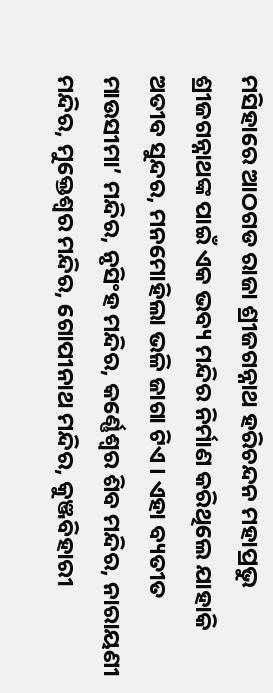ମସିହାରେ ଆଠଗଡ ରାଜା ଶ୍ରୀଜଗନ୍ନାଥ ହରିଚନ୍ଦନ ମହାପ୍ରଭୁ ଶ୍ରୀଜଗନ୍ନାଥଙ୍କ ପାଇଁ ଏକ ଭବ୍ୟ ମନ୍ଦିର ନିର୍ମାଣ କରିଥିଲେ ଯାହାକି ଅତୀବ ସୁନ୍ଦର, ମନମୋହିଲା ଭଳି ଜାଗା ଟିଏ । ଏହା ବ୍ୟତୀତ ମାଉସୀମା’ ମନ୍ଦିର, ନୃସିଂହ ମନ୍ଦିର, କର୍ଣ୍ଣେଶ୍ଵର ଶିବ ମନ୍ଦିର, ନାରାୟଣୀ ମନ୍ଦିର, ମୁକ୍ତେଶ୍ଵର ମନ୍ଦିର, ଗୋପୀନାଥ ମନ୍ଦିର, କୁଞ୍ଜବିହାରୀ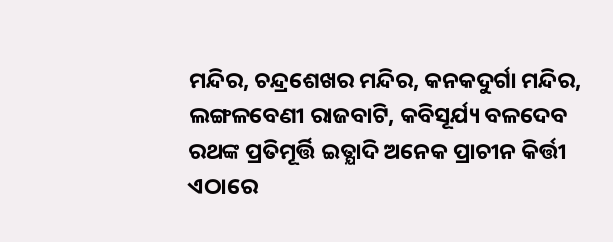ମନ୍ଦିର, ଚନ୍ଦ୍ରଶେଖର ମନ୍ଦିର, କନକଦୁର୍ଗା ମନ୍ଦିର, ଲଙ୍ଗଳବେଣୀ ରାଜବାଟି, କବିସୂର୍ଯ୍ୟ ବଳଦେବ ରଥଙ୍କ ପ୍ରତିମୂର୍ତ୍ତି ଇତ୍ଯାଦି ଅନେକ ପ୍ରାଚୀନ କିର୍ତ୍ତୀ ଏଠାରେ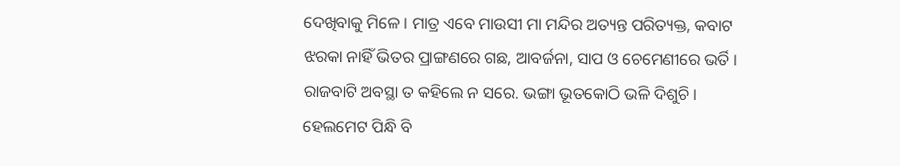ଦେଖିବାକୁ ମିଳେ । ମାତ୍ର ଏବେ ମାଉସୀ ମା ମନ୍ଦିର ଅତ୍ୟନ୍ତ ପରିତ୍ୟକ୍ତ, କବାଟ ଝରକା ନାହିଁ ଭିତର ପ୍ରାଙ୍ଗଣରେ ଗଛ, ଆବର୍ଜନା, ସାପ ଓ ଚେମେଣୀରେ ଭର୍ତି । ରାଜବାଟି ଅବସ୍ଥା ତ କହିଲେ ନ ସରେ. ଭଙ୍ଗା ଭୂତକୋଠି ଭଳି ଦିଶୁଚି । ହେଲମେଟ ପିନ୍ଧି ବି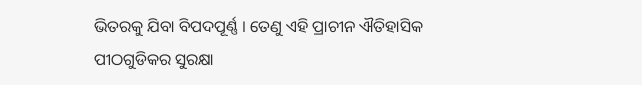ଭିତରକୁ ଯିବା ବିପଦପୂର୍ଣ୍ଣ । ତେଣୁ ଏହି ପ୍ରାଚୀନ ଐତିହାସିକ ପୀଠଗୁଡିକର ସୁରକ୍ଷା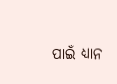ପାଇଁ ଧ୍ୟାନ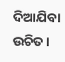ଦିଆଯିବା ଉଚିତ ।